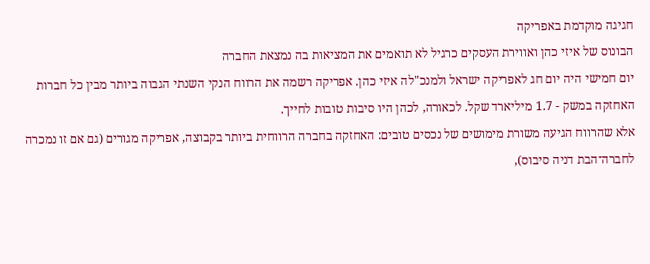חגיגה מוקדמת באפריקה
הבונוס של איזי כהן ואווירת העסקים כרגיל לא תואמים את המציאות בה נמצאת החברה
יום חמישי היה יום חג לאפריקה ישראל ולמנכ"לה איזי כהן. אפריקה רשמה את הרווח הנקי השנתי הגבוה ביותר מבין כל חברות האחזקה במשק - 1.7 מיליארד שקל. לכאורה, לכהן היו סיבות טובות לחייך.
אלא שהרווח הגיעה משורת מימושים של נכסים טובים: האחזקה בחברה הרווחית ביותר בקבוצה, אפריקה מגורים (גם אם זו נמכרה לחברה־הבת דניה סיבוס),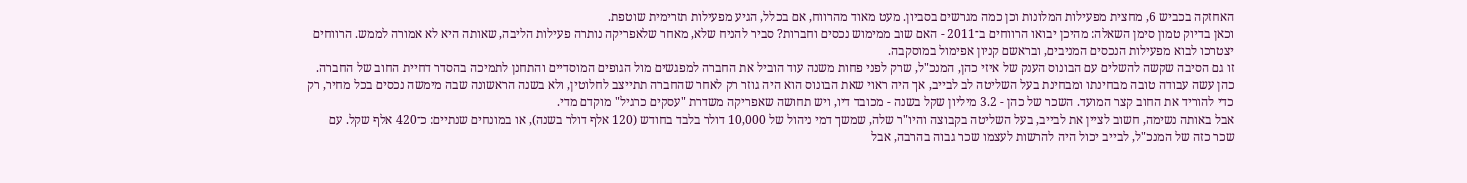האחזקה בכביש 6, מחצית מפעילות המלונות וכן כמה מגרשים בסביון. מעט מאוד מהרווח, אם בכלל, הגיע מפעילות תזרימית שוטפת.
וכאן בדיוק טמון סימן השאלה: מהיכן יבואו הרווחים ב־2011 - האם שוב ממימוש נכסים וחברות? סביר להניח שלא, מאחר שלאפריקה נותרה פעילות הליבה, שאותה היא לא אמורה לממש. הרווחים יצטרכו לבוא מפעילות הנכסים המניבים, ובראשם קניון אפימול במוסקבה.
זו גם הסיבה שקשה להשלים עם הבונוס הענק של איזי כהן, המנכ"ל, שרק לפני פחות משנה עוד הוביל את החברה למפגשים מול הגופים המוסדיים והתחנן לתמיכה בהסדר דחיית החוב של החברה. כהן עשה עבודה טובה מבחינתו ומבחינת בעל השליטה לב לבייב, אך היה ראוי שאת הבונוס הוא היה גוזר רק לאחר שהחברה תתייצב לחלוטין, ולא בשנה הראשונה שבה מימשה נכסים בכל מחיר, רק כדי להוריד את החוב קצר המועד. השכר של כהן - 3.2 מיליון שקל בשנה - מכובד דיו, ויש תחושה שאפריקה משדרת "עסקים כרגיל" מוקדם מדי.
אבל באותה נשימה, חשוב לציין את לבייב, בעל השליטה בקבוצה והיו"ר שלה, שמשך דמי ניהול של 10,000 דולר בלבד בחודש (120 אלף דולר בשנה), או במונחים שנתיים: כ־420 אלף שקל. עם שכר כזה של המנכ"ל, לבייב יכול היה להרשות לעצמו שכר גבוה בהרבה, אבל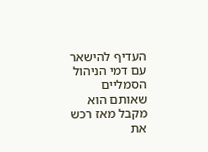העדיף להישאר עם דמי הניהול הסמליים שאותם הוא מקבל מאז רכש את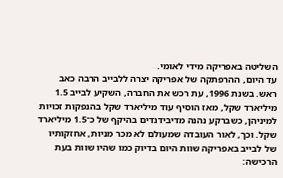השליטה באפריקה מידי לאומי.
עד היום, ההרפתקה של אפריקה יצרה ללבייב הרבה כאב ראש. בשנת 1996, עת רכש את החברה, השקיע לבייב 1.5 מיליארד שקל, מאז הוסיף עוד מיליארד שקל בהנפקות זכויות למיניהן, כשברקע נהנה מדיבידנדים בהיקף של כ־1.5 מיליארד שקל. וכך, לאור העובדה שמעולם לא מכר מניות, אחזקותיו של לבייב באפריקה שוות היום בדיוק כמו שהיו שוות בעת הרכישה: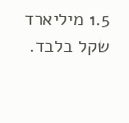1.5 מיליארד שקל בלבד.